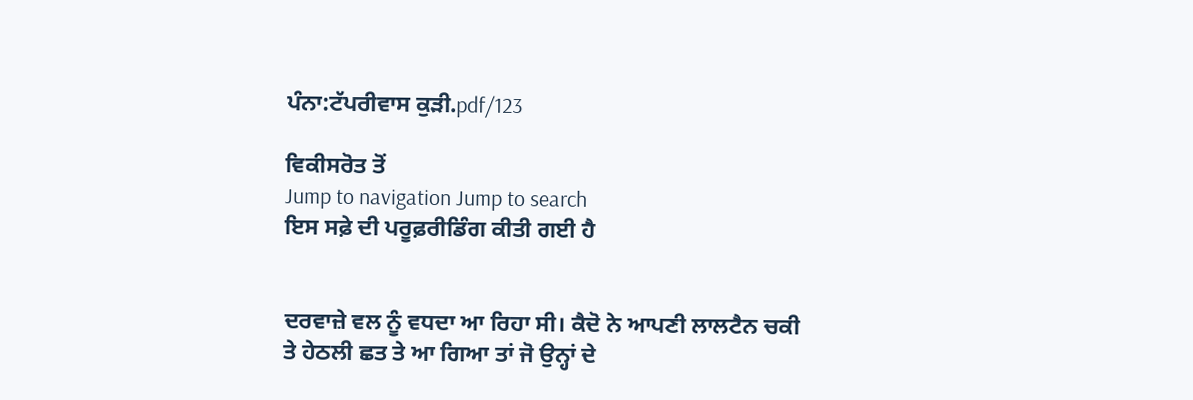ਪੰਨਾ:ਟੱਪਰੀਵਾਸ ਕੁੜੀ.pdf/123

ਵਿਕੀਸਰੋਤ ਤੋਂ
Jump to navigation Jump to search
ਇਸ ਸਫ਼ੇ ਦੀ ਪਰੂਫ਼ਰੀਡਿੰਗ ਕੀਤੀ ਗਈ ਹੈ


ਦਰਵਾਜ਼ੇ ਵਲ ਨੂੰ ਵਧਦਾ ਆ ਰਿਹਾ ਸੀ। ਕੈਦੋ ਨੇ ਆਪਣੀ ਲਾਲਟੈਨ ਚਕੀ
ਤੇ ਹੇਠਲੀ ਛਤ ਤੇ ਆ ਗਿਆ ਤਾਂ ਜੋ ਉਨ੍ਹਾਂ ਦੇ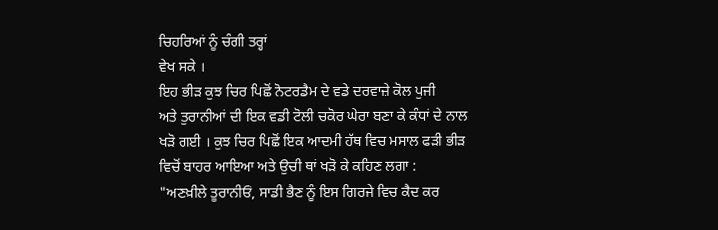ਚਿਹਰਿਆਂ ਨੂੰ ਚੰਗੀ ਤਰ੍ਹਾਂ
ਵੇਖ ਸਕੇ ।
ਇਹ ਭੀੜ ਕੁਝ ਚਿਰ ਪਿਛੋਂ ਨੋਟਰਡੈਮ ਦੇ ਵਡੇ ਦਰਵਾਜ਼ੇ ਕੋਲ ਪੁਜੀ
ਅਤੇ ਤੁਰਾਨੀਆਂ ਦੀ ਇਕ ਵਡੀ ਟੋਲੀ ਚਕੋਰ ਘੇਰਾ ਬਣਾ ਕੇ ਕੰਧਾਂ ਦੇ ਨਾਲ
ਖੜੋ ਗਈ । ਕੁਝ ਚਿਰ ਪਿਛੋਂ ਇਕ ਆਦਮੀ ਹੱਥ ਵਿਚ ਮਸਾਲ ਫੜੀ ਭੀੜ
ਵਿਚੋਂ ਬਾਹਰ ਆਇਆ ਅਤੇ ਉਚੀ ਥਾਂ ਖੜੋ ਕੇ ਕਹਿਣ ਲਗਾ :
"ਅਣਖ਼ੀਲੇ ਤੂਰਾਨੀਓਂ, ਸਾਡੀ ਭੈਣ ਨੂੰ ਇਸ ਗਿਰਜੇ ਵਿਚ ਕੈਦ ਕਰ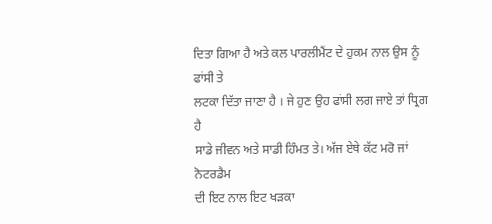ਦਿਤਾ ਗਿਆ ਹੈ ਅਤੇ ਕਲ ਪਾਰਲੀਮੈਂਟ ਦੇ ਹੁਕਮ ਨਾਲ ਉਸ ਨੂੰ ਫਾਂਸੀ ਤੇ
ਲਟਕਾ ਦਿੱਤਾ ਜਾਣਾ ਹੈ । ਜੇ ਹੁਣ ਉਹ ਫਾਂਸੀ ਲਗ ਜਾਏ ਤਾਂ ਧ੍ਰਿਗ ਹੈ
ਸਾਡੇ ਜੀਵਨ ਅਤੇ ਸਾਡੀ ਹਿੰਮਤ ਤੇ। ਅੱਜ ਏਥੇ ਕੱਟ ਮਰੋ ਜਾਂ ਨੋਟਰਡੈਮ
ਦੀ ਇਟ ਨਾਲ ਇਟ ਖੜਕਾ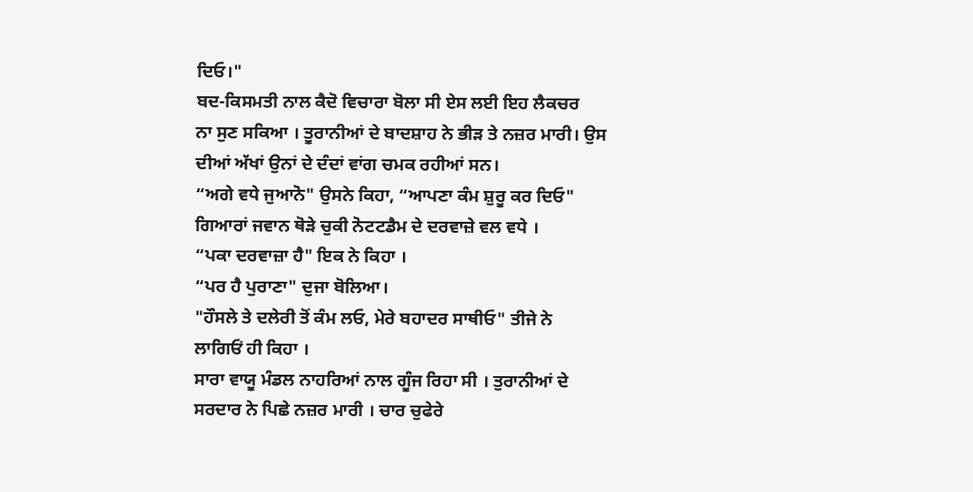ਦਿਓ।"
ਬਦ-ਕਿਸਮਤੀ ਨਾਲ ਕੈਦੋ ਵਿਚਾਰਾ ਬੋਲਾ ਸੀ ਏਸ ਲਈ ਇਹ ਲੈਕਚਰ
ਨਾ ਸੁਣ ਸਕਿਆ । ਤੂਰਾਨੀਆਂ ਦੇ ਬਾਦਸ਼ਾਹ ਨੇ ਭੀੜ ਤੇ ਨਜ਼ਰ ਮਾਰੀ। ਉਸ
ਦੀਆਂ ਅੱਖਾਂ ਉਨਾਂ ਦੇ ਦੰਦਾਂ ਵਾਂਗ ਚਮਕ ਰਹੀਆਂ ਸਨ।
“ਅਗੇ ਵਧੇ ਜੁਆਨੋ" ਉਸਨੇ ਕਿਹਾ, “ਆਪਣਾ ਕੰਮ ਸ਼ੁਰੂ ਕਰ ਦਿਓ"
ਗਿਆਰਾਂ ਜਵਾਨ ਥੋੜੇ ਚੁਕੀ ਨੋਟਟਡੈਮ ਦੇ ਦਰਵਾਜ਼ੇ ਵਲ ਵਧੇ ।
“ਪਕਾ ਦਰਵਾਜ਼ਾ ਹੈ" ਇਕ ਨੇ ਕਿਹਾ ।
“ਪਰ ਹੈ ਪੁਰਾਣਾ" ਦੁਜਾ ਬੋਲਿਆ।
"ਹੌਸਲੇ ਤੇ ਦਲੇਰੀ ਤੋਂ ਕੰਮ ਲਓ, ਮੇਰੇ ਬਹਾਦਰ ਸਾਥੀਓ" ਤੀਜੇ ਨੇ
ਲਾਗਿਓਂ ਹੀ ਕਿਹਾ ।
ਸਾਰਾ ਵਾਯੂ ਮੰਡਲ ਨਾਹਰਿਆਂ ਨਾਲ ਗੂੰਜ ਰਿਹਾ ਸੀ । ਤੁਰਾਨੀਆਂ ਦੇ
ਸਰਦਾਰ ਨੇ ਪਿਛੇ ਨਜ਼ਰ ਮਾਰੀ । ਚਾਰ ਚੁਫੇਰੇ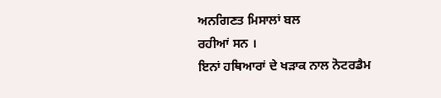ਅਨਗਿਣਤ ਮਿਸਾਲਾਂ ਬਲ
ਰਹੀਆਂ ਸਨ ।
ਇਨਾਂ ਹਥਿਆਰਾਂ ਦੇ ਖੜਾਕ ਨਾਲ ਨੋਟਰਡੈਮ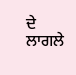ਦੇ ਲਾਗਲੇ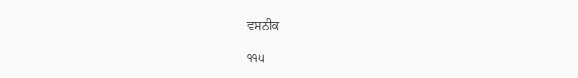ਵਸਨੀਕ

੧੧੫